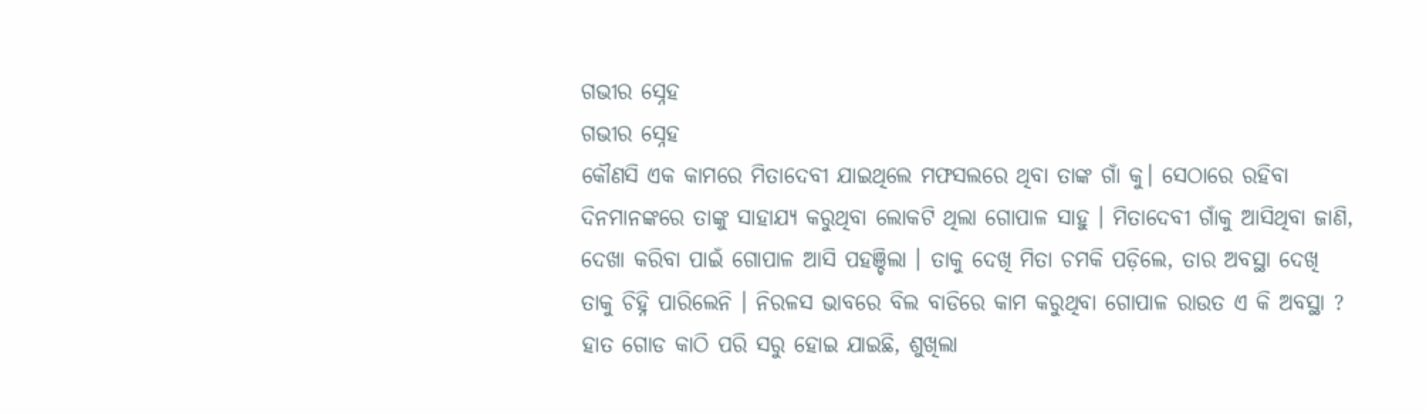ଗଭୀର ସ୍ନେହ
ଗଭୀର ସ୍ନେହ
କୌଣସି ଏକ କାମରେ ମିତାଦେବୀ ଯାଇଥିଲେ ମଫସଲରେ ଥିବା ତାଙ୍କ ଗାଁ କୁ। ସେଠାରେ ରହିବା ଦିନମାନଙ୍କରେ ତାଙ୍କୁ ସାହାଯ୍ୟ କରୁଥିବା ଲୋକଟି ଥିଲା ଗୋପାଳ ସାହୁ । ମିତାଦେବୀ ଗାଁକୁ ଆସିଥିବା ଜାଣି, ଦେଖା କରିବା ପାଇଁ ଗୋପାଳ ଆସି ପହଞ୍ଚିଲା । ତାକୁ ଦେଖି ମିତା ଚମକି ପଡ଼ିଲେ, ତାର ଅବସ୍ଥା ଦେଖି ତାକୁ ଚିହ୍ନି ପାରିଲେନି । ନିରଳସ ଭାବରେ ବିଲ ବାଡିରେ କାମ କରୁଥିବା ଗୋପାଳ ରାଉତ ଏ କି ଅବସ୍ଥା ? ହାତ ଗୋଡ କାଠି ପରି ସରୁ ହୋଇ ଯାଇଛି, ଶୁଖିଲା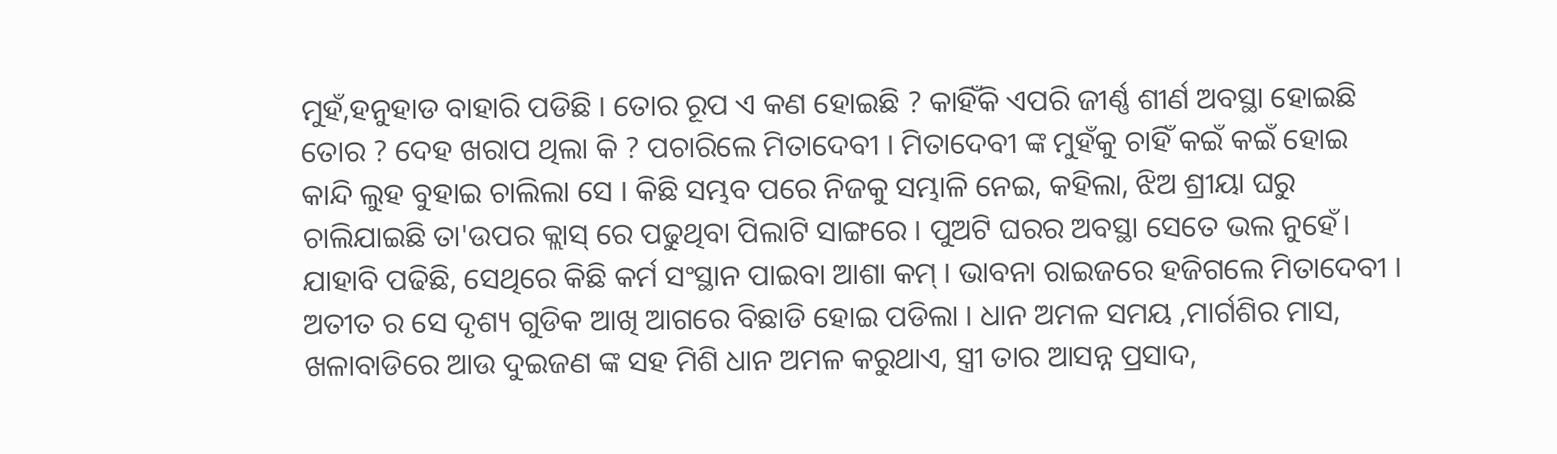ମୁହଁ,ହନୁହାଡ ବାହାରି ପଡିଛି । ତୋର ରୂପ ଏ କଣ ହୋଇଛି ? କାହିଁକି ଏପରି ଜୀର୍ଣ୍ଣ ଶୀର୍ଣ ଅବସ୍ଥା ହୋଇଛି ତୋର ? ଦେହ ଖରାପ ଥିଲା କି ? ପଚାରିଲେ ମିତାଦେବୀ । ମିତାଦେବୀ ଙ୍କ ମୁହଁକୁ ଚାହିଁ କଇଁ କଇଁ ହୋଇ କାନ୍ଦି ଲୁହ ବୁହାଇ ଚାଲିଲା ସେ । କିଛି ସମ୍ଭବ ପରେ ନିଜକୁ ସମ୍ଭାଳି ନେଇ, କହିଲା, ଝିଅ ଶ୍ରୀୟା ଘରୁ ଚାଲିଯାଇଛି ତା'ଉପର କ୍ଲାସ୍ ରେ ପଢୁଥିବା ପିଲାଟି ସାଙ୍ଗରେ । ପୁଅଟି ଘରର ଅବସ୍ଥା ସେତେ ଭଲ ନୁହେଁ। ଯାହାବି ପଢିଛି, ସେଥିରେ କିଛି କର୍ମ ସଂସ୍ଥାନ ପାଇବା ଆଶା କମ୍ । ଭାବନା ରାଇଜରେ ହଜିଗଲେ ମିତାଦେବୀ । ଅତୀତ ର ସେ ଦୃଶ୍ୟ ଗୁଡିକ ଆଖି ଆଗରେ ବିଛାଡି ହୋଇ ପଡିଲା । ଧାନ ଅମଳ ସମୟ ,ମାର୍ଗଶିର ମାସ, ଖଳାବାଡିରେ ଆଉ ଦୁଇଜଣ ଙ୍କ ସହ ମିଶି ଧାନ ଅମଳ କରୁଥାଏ, ସ୍ତ୍ରୀ ତାର ଆସନ୍ନ ପ୍ରସାଦ,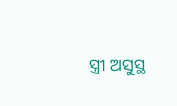ସ୍ତ୍ରୀ ଅସୁସ୍ଥ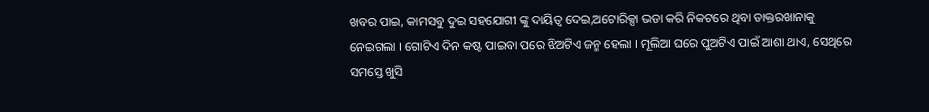ଖବର ପାଇ, କାମସବୁ ଦୁଇ ସହଯୋଗୀ ଙ୍କୁ ଦାୟିତ୍ଵ ଦେଇ,ଅଟୋରିକ୍ସା ଭଡା କରି ନିକଟରେ ଥିବା ଡାକ୍ତରଖାନାକୁ ନେଇଗଲା । ଗୋଟିଏ ଦିନ କଷ୍ଟ ପାଇବା ପରେ ଝିଅଟିଏ ଜନ୍ମ ହେଲା । ମୂଲିଆ ଘରେ ପୁଅଟିଏ ପାଇଁ ଆଶା ଥାଏ, ସେଥିରେ ସମସ୍ତେ ଖୁସି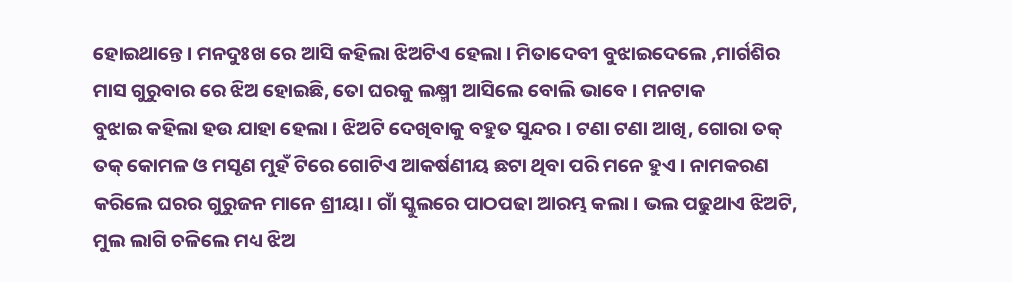ହୋଇଥାନ୍ତେ। ମନଦୁଃଖ ରେ ଆସି କହିଲା ଝିଅଟିଏ ହେଲା । ମିତାଦେବୀ ବୁଝାଇଦେଲେ ,ମାର୍ଗଶିର ମାସ ଗୁରୁବାର ରେ ଝିଅ ହୋଇଛି, ତୋ ଘରକୁ ଲକ୍ଷ୍ମୀ ଆସିଲେ ବୋଲି ଭାବେ । ମନଟାକ
ବୁଝାଇ କହିଲା ହଉ ଯାହା ହେଲା । ଝିଅଟି ଦେଖିବାକୁ ବହୁତ ସୁନ୍ଦର । ଟଣା ଟଣା ଆଖି, ଗୋରା ତକ୍ ତକ୍ କୋମଳ ଓ ମସୃଣ ମୁହଁ ଟିରେ ଗୋଟିଏ ଆକର୍ଷଣୀୟ ଛଟା ଥିବା ପରି ମନେ ହୁଏ । ନାମକରଣ କରିଲେ ଘରର ଗୁରୁଜନ ମାନେ ଶ୍ରୀୟା। ଗାଁ ସ୍କୁଲରେ ପାଠପଢା ଆରମ୍ଭ କଲା । ଭଲ ପଢୁଥାଏ ଝିଅଟି, ମୁଲ ଲାଗି ଚଳିଲେ ମଧ୍ୟ ଝିଅ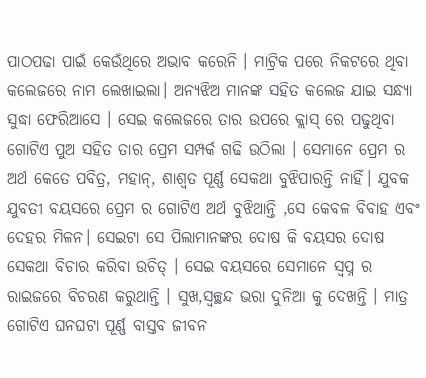ପାଠପଢା ପାଇଁ କେଉଁଥିରେ ଅଭାବ କରେନି । ମାଟ୍ରିକ ପରେ ନିକଟରେ ଥିବା କଲେଜରେ ନାମ ଲେଖାଇଲା। ଅନ୍ୟଝିଅ ମାନଙ୍କ ସହିତ କଲେଜ ଯାଇ ସନ୍ଧ୍ୟା ସୁଦ୍ଧା ଫେରିଆସେ । ସେଇ କଲେଜରେ ତାର ଉପରେ କ୍ଲାସ୍ ରେ ପଢୁଥିବା ଗୋଟିଏ ପୁଅ ସହିତ ତାର ପ୍ରେମ ସମ୍ପର୍କ ଗଢି ଉଠିଲା । ସେମାନେ ପ୍ରେମ ର ଅର୍ଥ କେତେ ପବିତ୍ର, ମହାନ୍, ଶାଶ୍ଵତ ପୂର୍ଣ୍ଣ ସେକଥା ବୁଝିପାରନ୍ତି ନାହିଁ। ଯୁବକ ଯୁବତୀ ବୟସରେ ପ୍ରେମ ର ଗୋଟିଏ ଅର୍ଥ ବୁଝିଥାନ୍ତି ,ସେ କେବଳ ବିବାହ ଏବଂ ଦେହର ମିଳନ। ସେଇଟା ସେ ପିଲାମାନଙ୍କର ଦୋଷ କି ବୟସର ଦୋଷ ସେକଥା ବିଚାର କରିବା ଉଚିତ୍ । ସେଇ ବୟସରେ ସେମାନେ ସ୍ୱପ୍ନ ର ରାଇଜରେ ବିଚରଣ କରୁଥାନ୍ତି । ସୁଖ,ସ୍ୱଚ୍ଛନ୍ଦ ଭରା ଦୁନିଆ କୁ ଦେଖନ୍ତି । ମାତ୍ର ଗୋଟିଏ ଘନଘଟା ପୂର୍ଣ୍ଣ ବାସ୍ତବ ଜୀବନ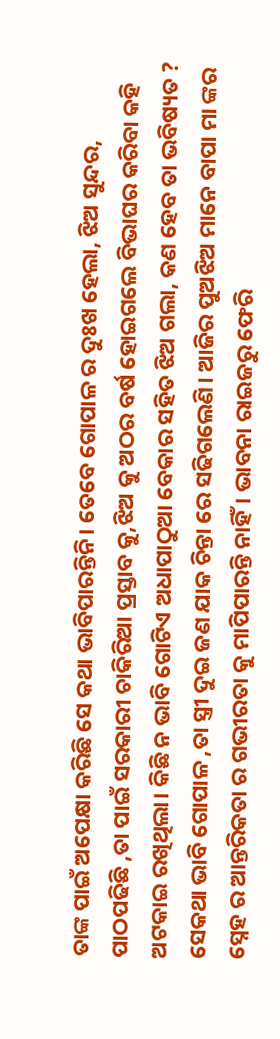ତାଙ୍କ ପାଇଁ ଅପେକ୍ଷା କରିଛି ସେ କଥା ଭାବିପାରନ୍ତିନି। ତେବେ ଗୋପାଳ ର ଦୁଃଖ ହେଲା, ଝିଅ ସୁନ୍ଦର, ପାଠପଢିଛି ,ତା ପାଇଁ ସରକାରୀ ଚାକିରିଆ ପ୍ରସ୍ତାବ କୁ,ଝିଅ କୁ ଅଠର ବର୍ଷ ହୋଇଗଲେ ବିଭାଘର କରିବା କହି ଅଟକାଇ ରଖିଥିଲା। କିଛି ନ ଭାବି ଗୋଟିଏ ଅଧାପାଠୁଆ ବେକାର ସହିତ ଝିଅ ଗଲା, କଣ ହେବ ତା ଭବିଷ୍ୟତ ? ସେକଥା ଭାବି ଗୋପାଳ ,ତା ସ୍ତ୍ରୀ ଦୁଇ ଜଣ ଯାକ ଚିନ୍ତା ରେ ସଢିଗଲେଣି। ଆଜିର ପୁଅଝିଅ ମାନେ ବାପା ମା ଙ୍କର ସ୍ନେହ ର ଆନ୍ତରିକତା ର ଗଭୀରତା କୁ ମାପିପାରନ୍ତି ନାହିଁ। ଭାବନା ରାଇଜରୁ ଫେରି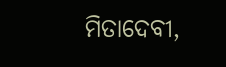ମିତାଦେବୀ,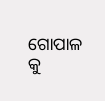ଗୋପାଳ କୁ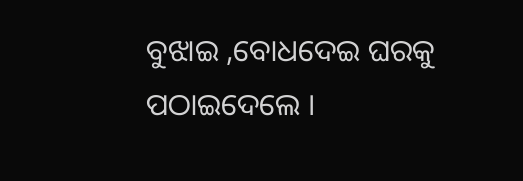ବୁଝାଇ ,ବୋଧଦେଇ ଘରକୁ ପଠାଇଦେଲେ ।